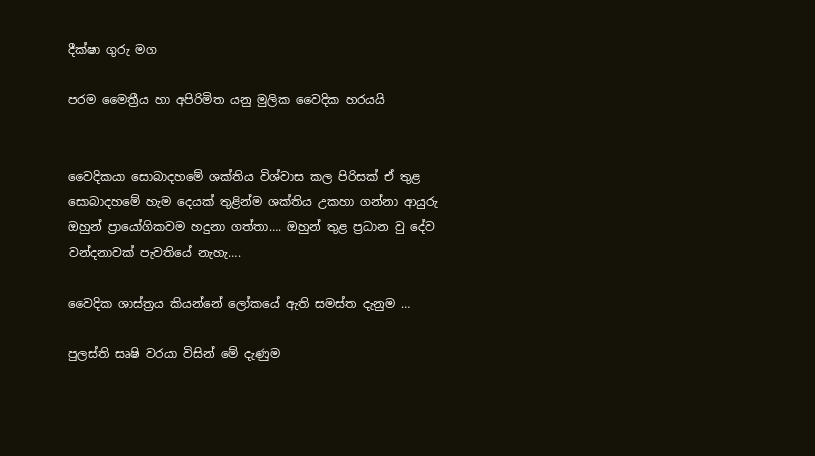දීක්ෂා ගුරු මග

පරම මෛත්‍රීය හා අපිරිමිත යනු මුලික වෛදික හරයයි


වෛදිකයා සොබාදහමේ ශක්තිය විශ්වාස කල පිරිසක් ඒ තුළ සොබාදහමේ හැම දෙයක් තුළින්ම ශක්තිය උකහා ගන්නා ආයුරු ඔහුන් ප්‍රායෝගිකවම හදුනා ගත්තා…. ඔහුන් තුළ ප්‍රධාන වු දේව වන්දනාවක් පැවතියේ නැහැ….

වෛදික ශාස්ත්‍රය කියන්නේ ලෝකයේ ඇති සමස්ත දැනුම …

පුලස්ති සෘෂි වරයා විසින් මේ දැණුම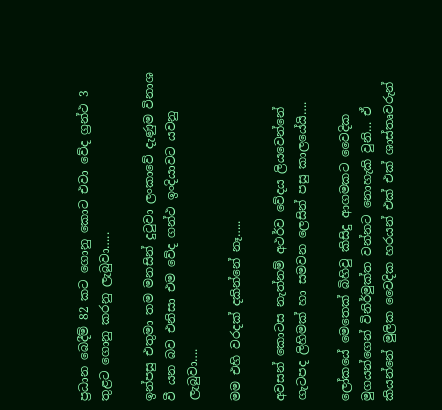ප්‍රධාන බෙදීම් 82 කට ගොනු කොට එවා වේද ග්‍රන්ථ 3 තුළට ගොනු කරනු ලැබුවා…..

ඉන්පසු එතුමා තම මනසින් දුටුවා ලංකාවේ දැණුම විනාශ වී යන බව එනිසා එම වේද ගන්ථ ඉංදියාවට යවනු ලැබුවා….

මම එහි වරදක් දකින්නේ නෑ…..

අවසන් කොටස නැත්නම් අථර්ව වේදය ලියවෙන්නේ ගැටපද ලිහිමක් හා සමවන ලෙසින් පසු කාලයේයි….

ලෝකයේ මෙතෙක් බිහිවු කිසිදු ආගමකට වෛදික මුගයන්ගෙන් විනිර්මුක්ත වන්නට නොහැකි වුනි… ඒ කියන්නේ මුලික වෛදික හරයන් එක් එක් ශාස්තෘවරුන්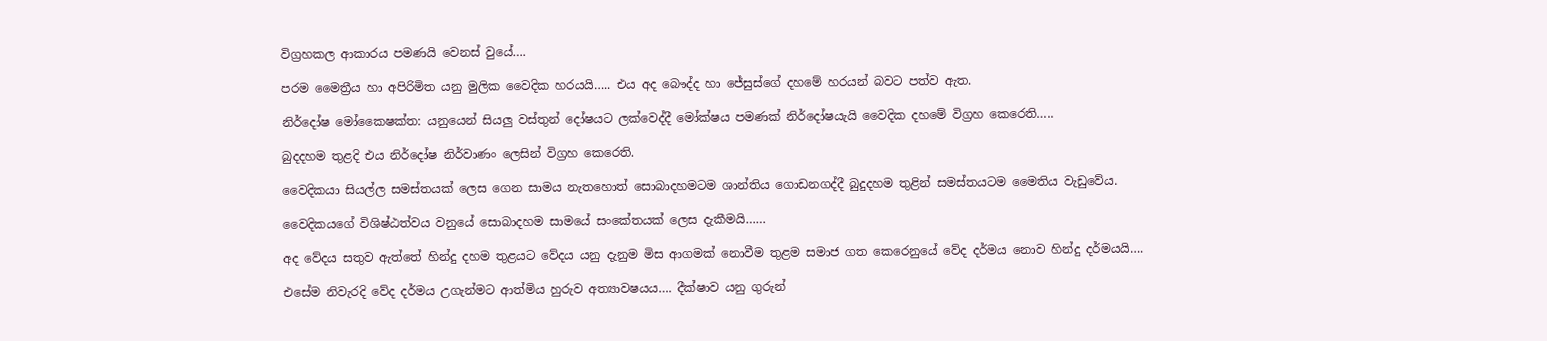විග්‍රහකල ආකාරය පමණයි වෙනස් වුයේ….

පරම මෛත්‍රීය හා අපිරිමිත යනු මුලික වෛදික හරයයි….. එය අද බෞද්ද හා ජේසුස්ගේ දහමේ හරයන් බවට පත්ව ඇත.

නිර්දෝෂ මෝකෛෂක්ත: යනුයෙන් සියලු වස්තුන් දෝෂයට ලක්වෙද්දී මෝක්ෂය පමණක් නිර්දෝෂයැයි වෛදික දහමේ විග්‍රහ කෙරෙති…..

බුදදහම තුළදි එය නිර්දෝෂ නිර්වාණං ලෙසින් විග්‍රහ කෙරෙති.

වෛදිකයා සියල්ල සමස්තයක් ලෙස ගෙන සාමය නැතහොත් සොබාදහමටම ශාන්තිය ගොඩනගද්දී බුදුදහම තුළින් සමස්තයටම මෛතිය වැඩුවේය.

වෛදිකයගේ විශිෂ්ඨත්වය වනුයේ සොබාදහම සාමයේ සංකේතයක් ලෙස දැකීමයි……

අද වේදය සතුව ඇත්තේ හින්දු දහම තුළයට වේදය යනු දැනුම මිස ආගමක් නොවීම තුළම සමාජ ගත කෙරෙනුයේ වේද දර්මය නොව හින්දු දර්මයයි….

එසේම නිවැරදි වේද දර්මය උගැන්මට ආත්මිය හුරුව අත්‍යාවෂයය…. දීක්ෂාව යනු ගුරුන්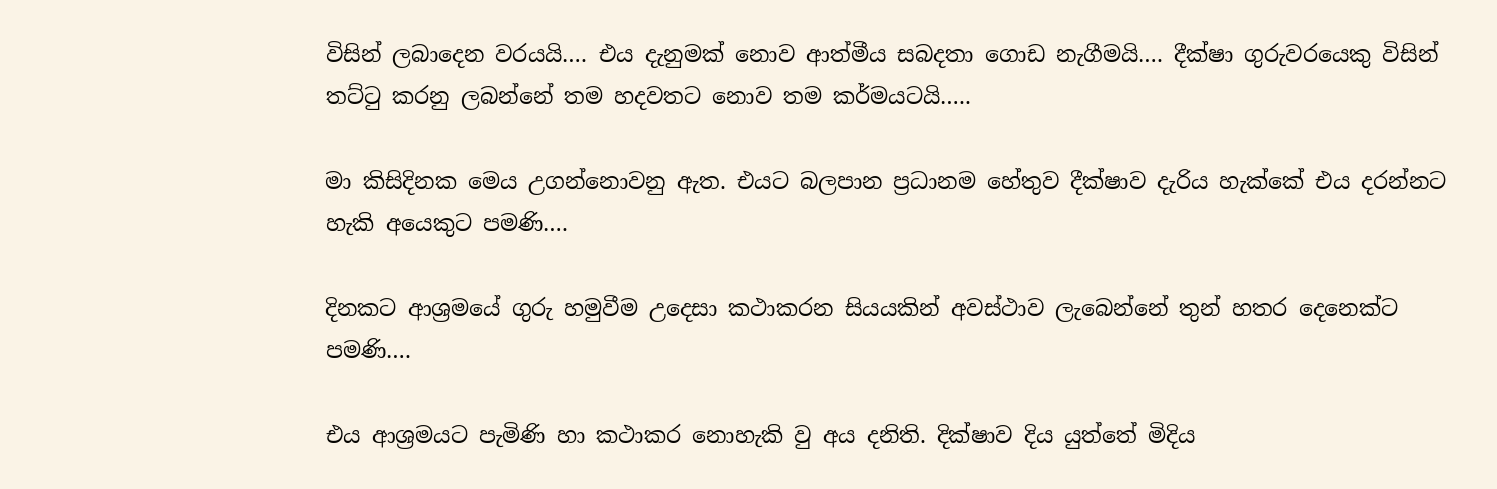විසින් ලබාදෙන වරයයි…. එය දැනුමක් නොව ආත්මීය සබදතා ගොඩ නැගීමයි…. දීක්ෂා ගුරුවරයෙකු විසින් තට්ටු කරනු ලබන්නේ තම හදවතට නොව තම කර්මයටයි…..

මා කිසිදිනක මෙය උගන්නොවනු ඇත. එයට බලපාන ප්‍රධානම හේතුව දීක්ෂාව දැරිය හැක්කේ එය දරන්නට හැකි අයෙකුට පමණි….

දිනකට ආශ්‍රමයේ ගුරු හමුවීම උදෙසා කථාකරන සියයකින් අවස්ථාව ලැබෙන්නේ තුන් හතර දෙනෙක්ට පමණි….

එය ආශ්‍රමයට පැමිණි හා කථාකර නොහැකි වු අය දනිති. දික්ෂාව දිය යුත්තේ මිදිය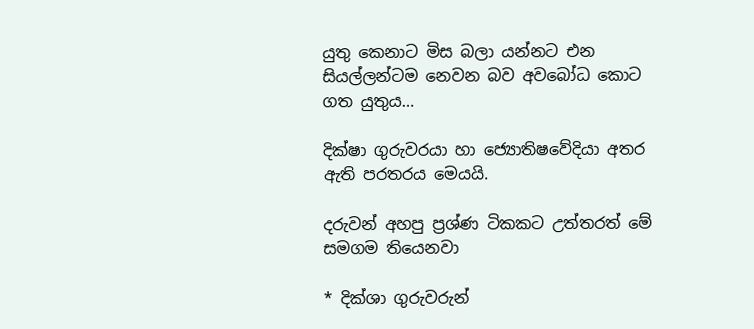යුතු කෙනාට මිස බලා යන්නට එන සියල්ලන්ටම නෙවන බව අවබෝධ කොට ගත යුතුය…

දික්ෂා ගුරුවරයා හා ජ්‍යොතිෂවේදියා අතර ඇති පරතරය මෙයයි.

දරුවන් අහපු ප්‍රශ්ණ ටිකකට උත්තරත් මේ සමගම තියෙනවා

* දික්ශා ගුරුවරුන්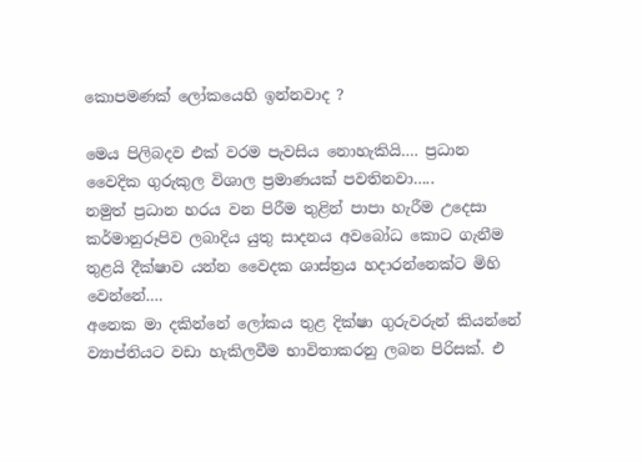කොපමණක් ලෝකයෙහි ඉන්නවාද ?

මෙය පිලිබදව එක් වරම පැවසිය නොහැකියි…. ප්‍රධාන වෛදික ගුරුකුල විශාල ප්‍රමාණයක් පවතිනවා…..
නමුත් ප්‍රධාන හරය වන පිරීම තුළින් පාපා හැරීම උදෙසා කර්මානුරූපිව ලබාදිය යුතු සාදනය අවබෝධ කොට ගැනීම තුළයි දීක්ෂාව යන්න වෛදක ශාස්ත්‍රය හදාරන්නෙක්ට මිහි වෙන්නේ….
අනෙක මා දකින්නේ ලෝකය තුළ දික්ෂා ගුරුවරුන් කියන්නේ ව්‍යාප්තියට වඩා හැකිලවීම භාවිතාකරනු ලබන පිරිසක්. එ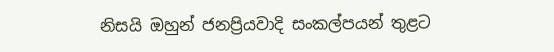නිසයි ඔහුන් ජනප්‍රියවාදි සංකල්පයන් තුළට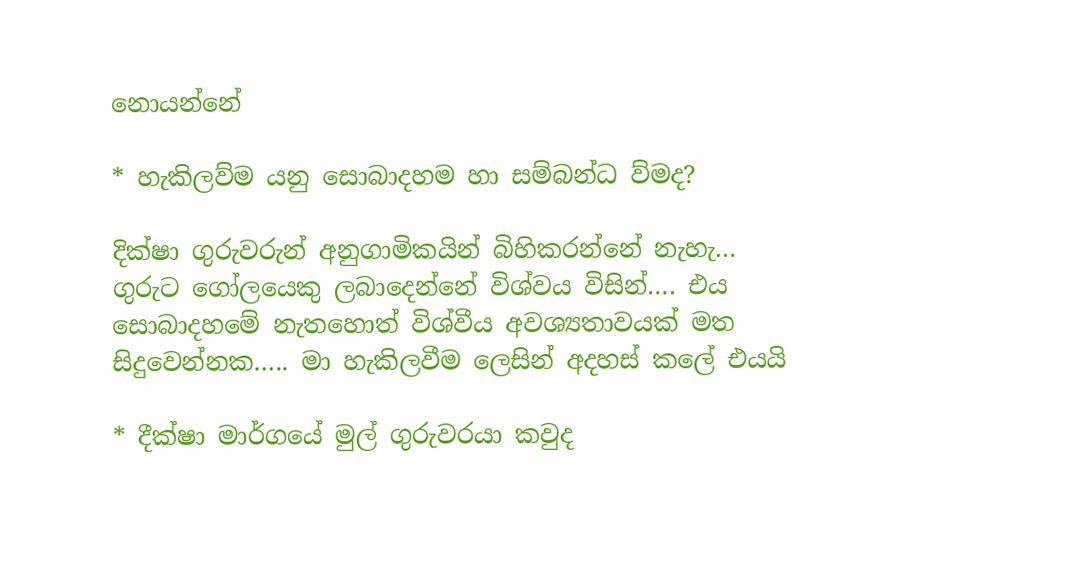නොයන්නේ

* හැකිලව්ම යනු සොබාදහම හා සම්බන්ධ ව්මද?

දික්ෂා ගුරුවරුන් අනුගාමිකයින් බිහිකරන්නේ නැහැ… ගුරුට ගෝලයෙකු ලබාදෙන්නේ විශ්වය විසින්…. එය සොබාදහමේ නැතහොත් විශ්වීය අවශ්‍යතාවයක් මත සිදුවෙන්නක….. මා හැකිලවීම ලෙසින් අදහස් කලේ එයයි

* දීක්ෂා මාර්ගයේ මුල් ගුරුවරයා කවුද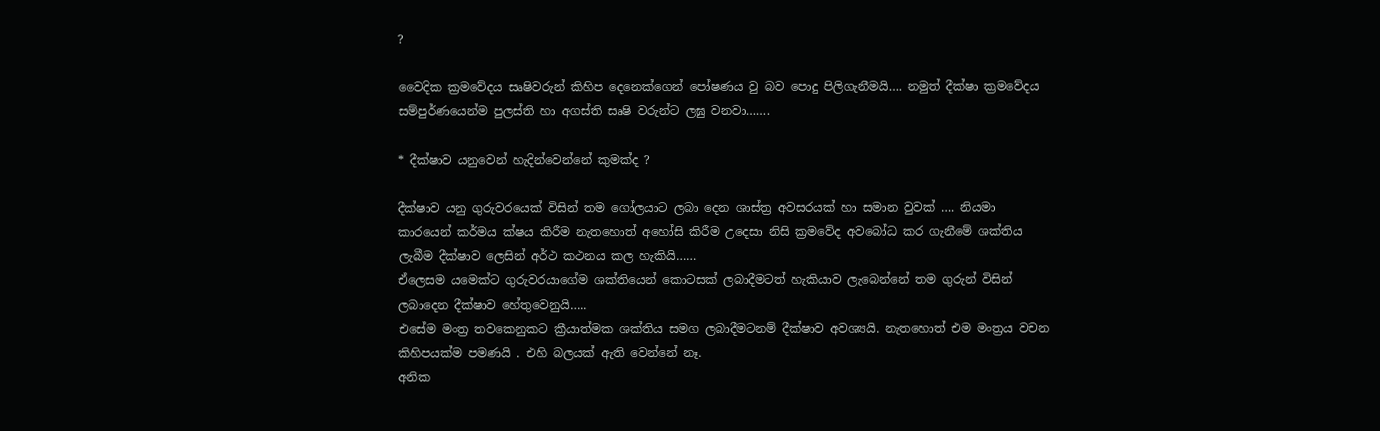?

වෛදික ක්‍රමවේදය සෘෂිවරුන් කිහිප දෙනෙක්ගෙන් පෝෂණය වු බව පොදු පිලිගැනීමයි…. නමුත් දීක්ෂා ක්‍රමවේදය සම්පුර්ණයෙන්ම පුලස්ති හා අගස්ති සෘෂි වරුන්ට ලඝු වනවා…….

* දීක්ෂාව යනුවෙන් හැදින්වෙන්නේ කුමක්ද ?

දීක්ෂාව යනු ගුරුවරයෙක් විසින් තම ගෝලයාට ලබා දෙන ශාස්ත්‍ර අවසරයක් හා සමාන වුවක් …. නියමා කාරයෙන් කර්මය ක්ෂය කිරීම නැතහොත් අහෝසි කිරීම උදෙසා නිසි ක්‍රමවේද අවබෝධ කර ගැනීමේ ශක්තිය ලැබීම දීක්ෂාව ලෙසින් අර්ථ කථනය කල හැකියි……
ඒලෙසම යමෙක්ට ගුරුවරයාගේම ශක්තියෙන් කොටසක් ලබාදීමටත් හැකියාව ලැබෙන්නේ තම ගුරුන් විසින් ලබාදෙන දීක්ෂාව හේතුවෙනුයි…..
එසේම මංත්‍ර තවකෙනුකට ක්‍රීයාත්මක ශක්තිය සමග ලබාදීමටනම් දීක්ෂාව අවශ්‍යයි. නැතහොත් එම මංත්‍රය වචන කිහිපයක්ම පමණයි . එහි බලයක් ඇති වෙන්නේ නෑ.
අනික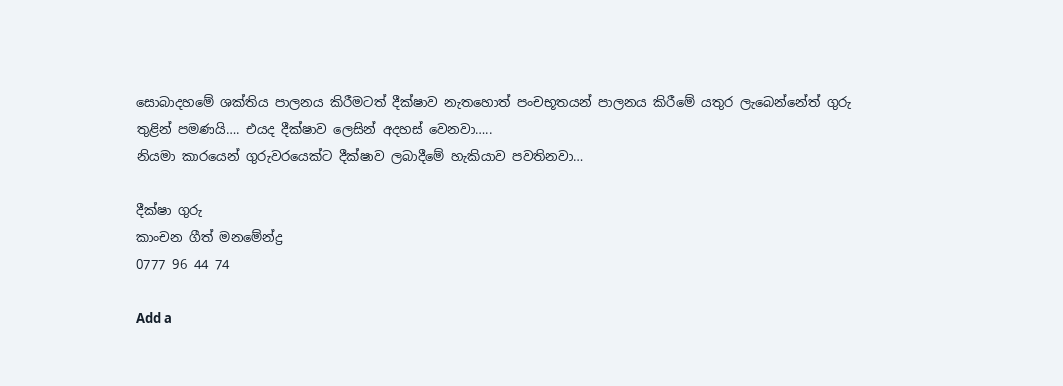සොබාදහමේ ශක්තිය පාලනය කිරීමටත් දීක්ෂාව නැතහොත් පංචභූතයන් පාලනය කිරීමේ යතුර ලැබෙන්නේත් ගුරු තුළින් පමණයි…. එයද දීක්ෂාව ලෙසින් අදහස් වෙනවා…..
නියමා කාරයෙන් ගුරුවරයෙක්ට දීක්ෂාව ලබාදීමේ හැකියාව පවතිනවා…

දීක්ෂා ගුරු
කාංචන ගීත් මනමේන්ද්‍ර
0777 96 44 74

Add a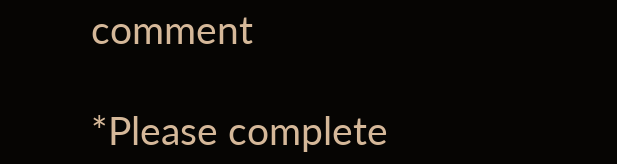comment

*Please complete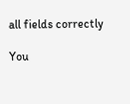all fields correctly

You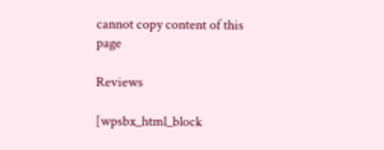cannot copy content of this page

Reviews

[wpsbx_html_block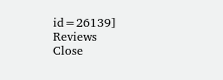id=26139]
Reviews
Close